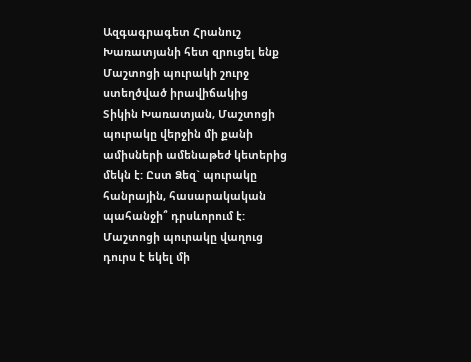Ազգագրագետ Հրանուշ Խառատյանի հետ զրուցել ենք Մաշտոցի պուրակի շուրջ ստեղծված իրավիճակից
Տիկին Խառատյան, Մաշտոցի պուրակը վերջին մի քանի ամիսների ամենաթեժ կետերից մեկն է: Ըստ Ձեզ` պուրակը հանրային, հասարակական պահանջի՞ դրսևորում է:
Մաշտոցի պուրակը վաղուց դուրս է եկել մի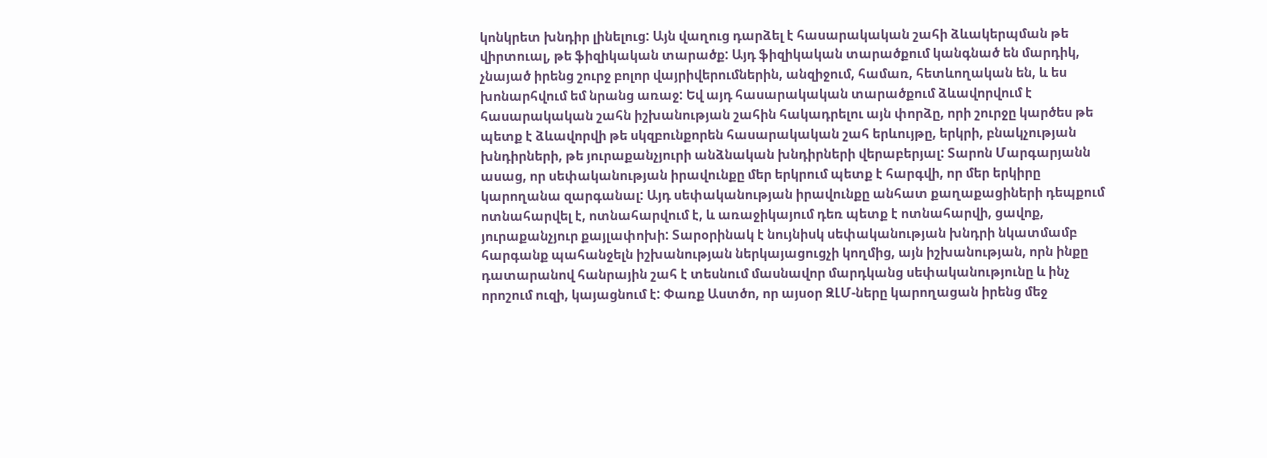կոնկրետ խնդիր լինելուց: Այն վաղուց դարձել է հասարակական շահի ձևակերպման թե վիրտուալ, թե ֆիզիկական տարածք: Այդ ֆիզիկական տարածքում կանգնած են մարդիկ, չնայած իրենց շուրջ բոլոր վայրիվերումներին, անզիջում, համառ, հետևողական են, և ես խոնարհվում եմ նրանց առաջ: Եվ այդ հասարակական տարածքում ձևավորվում է հասարակական շահն իշխանության շահին հակադրելու այն փորձը, որի շուրջը կարծես թե պետք է ձևավորվի թե սկզբունքորեն հասարակական շահ երևույթը, երկրի, բնակչության խնդիրների, թե յուրաքանչյուրի անձնական խնդիրների վերաբերյալ: Տարոն Մարգարյանն ասաց, որ սեփականության իրավունքը մեր երկրում պետք է հարգվի, որ մեր երկիրը կարողանա զարգանալ: Այդ սեփականության իրավունքը անհատ քաղաքացիների դեպքում ոտնահարվել է, ոտնահարվում է, և առաջիկայում դեռ պետք է ոտնահարվի, ցավոք, յուրաքանչյուր քայլափոխի: Տարօրինակ է նույնիսկ սեփականության խնդրի նկատմամբ հարգանք պահանջելն իշխանության ներկայացուցչի կողմից, այն իշխանության, որն ինքը դատարանով հանրային շահ է տեսնում մասնավոր մարդկանց սեփականությունը և ինչ որոշում ուզի, կայացնում է: Փառք Աստծո, որ այսօր ԶԼՄ-ները կարողացան իրենց մեջ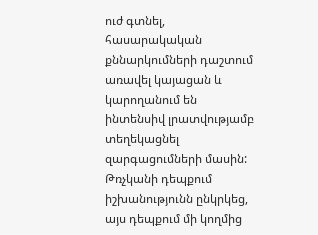ուժ գտնել, հասարակական քննարկումների դաշտում առավել կայացան և կարողանում են ինտենսիվ լրատվությամբ տեղեկացնել զարգացումների մասին:
Թռչկանի դեպքում իշխանությունն ընկրկեց, այս դեպքում մի կողմից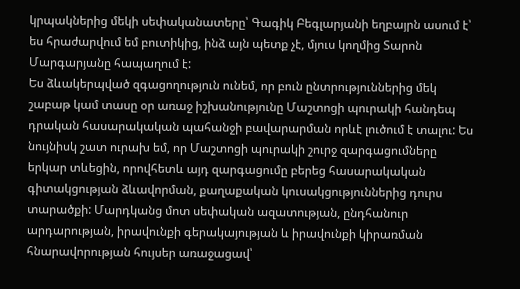կրպակներից մեկի սեփականատերը՝ Գագիկ Բեգլարյանի եղբայրն ասում է՝ ես հրաժարվում եմ բուտիկից, ինձ այն պետք չէ, մյուս կողմից Տարոն Մարգարյանը հապաղում է:
Ես ձևակերպված զգացողություն ունեմ, որ բուն ընտրություններից մեկ շաբաթ կամ տասը օր առաջ իշխանությունը Մաշտոցի պուրակի հանդեպ դրական հասարակական պահանջի բավարարման որևէ լուծում է տալու: Ես նույնիսկ շատ ուրախ եմ, որ Մաշտոցի պուրակի շուրջ զարգացումները երկար տևեցին, որովհետև այդ զարգացումը բերեց հասարակական գիտակցության ձևավորման, քաղաքական կուսակցություններից դուրս տարածքի: Մարդկանց մոտ սեփական ազատության, ընդհանուր արդարության, իրավունքի գերակայության և իրավունքի կիրառման հնարավորության հույսեր առաջացավ՝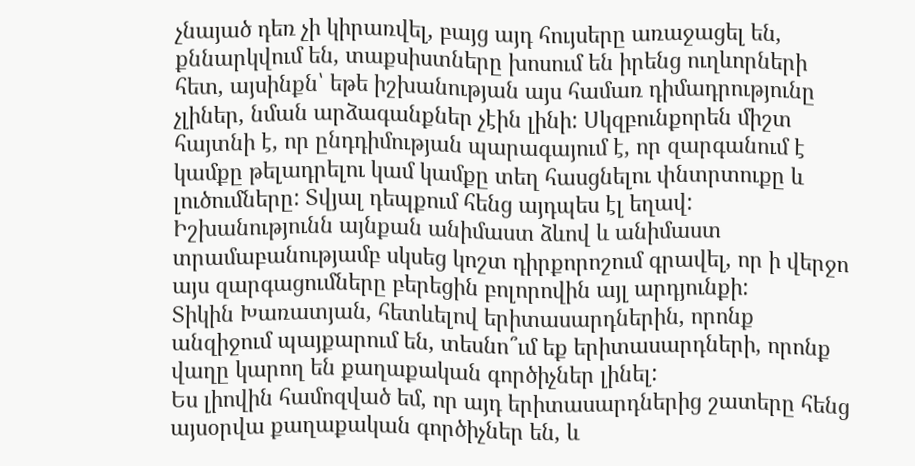չնայած դեռ չի կիրառվել, բայց այդ հույսերը առաջացել են, քննարկվում են, տաքսիստները խոսում են իրենց ուղևորների հետ, այսինքն՝ եթե իշխանության այս համառ դիմադրությունը չլիներ, նման արձագանքներ չէին լինի: Սկզբունքորեն միշտ հայտնի է, որ ընդդիմության պարագայում է, որ զարգանում է կամքը թելադրելու կամ կամքը տեղ հասցնելու փնտրտուքը և լուծումները: Տվյալ դեպքում հենց այդպես էլ եղավ: Իշխանությունն այնքան անիմաստ ձևով և անիմաստ տրամաբանությամբ սկսեց կոշտ դիրքորոշում գրավել, որ ի վերջո այս զարգացումները բերեցին բոլորովին այլ արդյունքի:
Տիկին Խառատյան, հետևելով երիտասարդներին, որոնք անզիջում պայքարում են, տեսնո՞ւմ եք երիտասարդների, որոնք վաղը կարող են քաղաքական գործիչներ լինել:
Ես լիովին համոզված եմ, որ այդ երիտասարդներից շատերը հենց այսօրվա քաղաքական գործիչներ են, և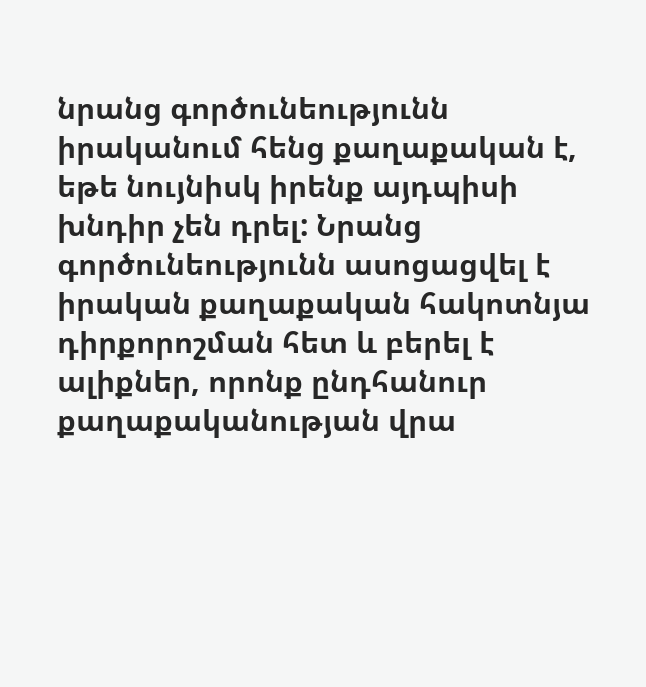նրանց գործունեությունն իրականում հենց քաղաքական է, եթե նույնիսկ իրենք այդպիսի խնդիր չեն դրել: Նրանց գործունեությունն ասոցացվել է իրական քաղաքական հակոտնյա դիրքորոշման հետ և բերել է ալիքներ, որոնք ընդհանուր քաղաքականության վրա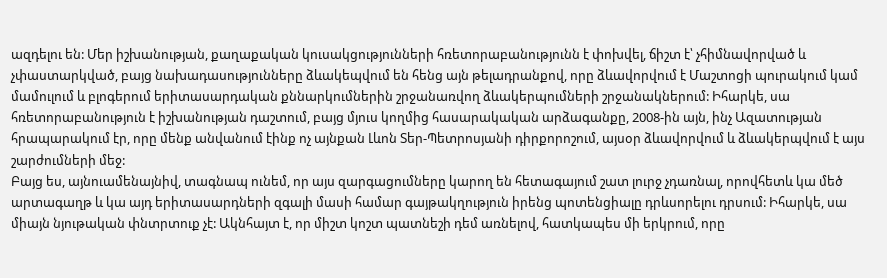ազդելու են: Մեր իշխանության, քաղաքական կուսակցությունների հռետորաբանությունն է փոխվել, ճիշտ է՝ չհիմնավորված և չփաստարկված, բայց նախադասությունները ձևակեպվում են հենց այն թելադրանքով, որը ձևավորվում է Մաշտոցի պուրակում կամ մամուլում և բլոգերում երիտասարդական քննարկումներին շրջանառվող ձևակերպումների շրջանակներում: Իհարկե, սա հռետորաբանություն է իշխանության դաշտում, բայց մյուս կողմից հասարակական արձագանքը, 2008-ին այն, ինչ Ազատության հրապարակում էր, որը մենք անվանում էինք ոչ այնքան Լևոն Տեր-Պետրոսյանի դիրքորոշում, այսօր ձևավորվում և ձևակերպվում է այս շարժումների մեջ:
Բայց ես, այնուամենայնիվ, տագնապ ունեմ, որ այս զարգացումները կարող են հետագայում շատ լուրջ չդառնալ, որովհետև կա մեծ արտագաղթ և կա այդ երիտասարդների զգալի մասի համար գայթակղություն իրենց պոտենցիալը դրևսորելու դրսում: Իհարկե, սա միայն նյութական փնտրտուք չէ: Ակնհայտ է, որ միշտ կոշտ պատնեշի դեմ առնելով, հատկապես մի երկրում, որը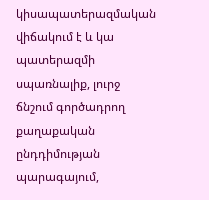կիսապատերազմական վիճակում է և կա պատերազմի սպառնալիք, լուրջ ճնշում գործադրող քաղաքական ընդդիմության պարագայում,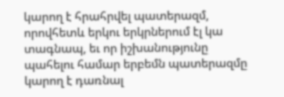կարող է հրահրվել պատերազմ, որովհետև երկու երկրներում էլ կա տագնապ, եւ որ իշխանությունը պահելու համար երբեմն պատերազմը կարող է դառնալ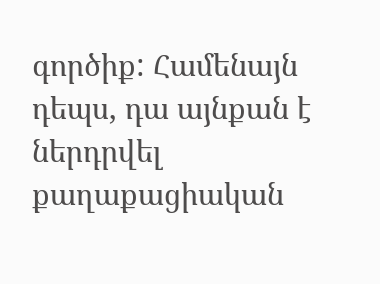գործիք: Համենայն դեպս, դա այնքան է ներդրվել քաղաքացիական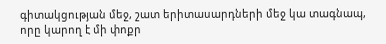գիտակցության մեջ, շատ երիտասարդների մեջ կա տագնապ, որը կարող է մի փոքր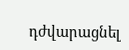դժվարացնել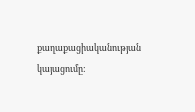քաղաքացիականության կայացումը: